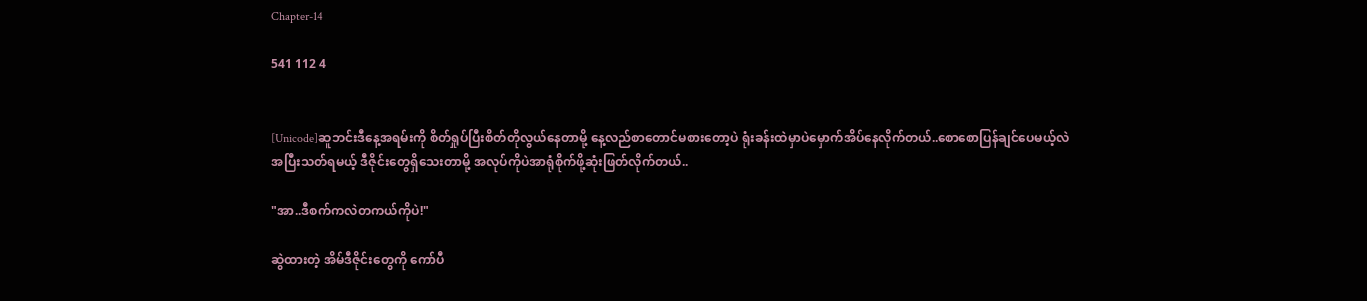Chapter-14

541 112 4


[Unicode]ဆူဘင်းဒီနေ့အရမ်းကို စိတ်ရှုပ်ပြီးစိတ်တိုလွယ်နေတာမို့ နေ့လည်စာတောင်မစားတော့ပဲ ရုံးခန်းထဲမှာပဲမှောက်အိပ်နေလိုက်တယ်..စောစောပြန်ချင်ပေမယ့်လဲ အပြီးသတ်ရမယ့် ဒီဇိုင်းတွေရှိသေးတာမို့ အလုပ်ကိုပဲအာရုံစိုက်ဖို့ဆုံးဖြတ်လိုက်တယ်..

"အာ..ဒီစက်ကလဲတကယ်ကိုပဲ!"

ဆွဲထားတဲ့ အိမ်ဒီဇိုင်းတွေကို ကော်ပီ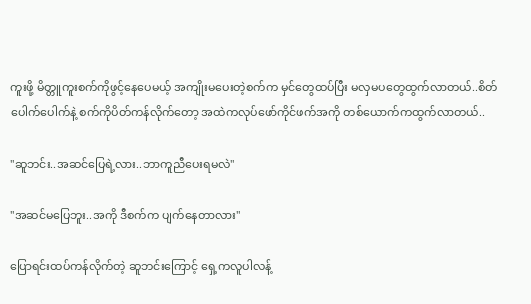ကူးဖို့ မိတ္တူကူးစက်ကိုဖွင့်နေပေမယ့် အကျိုးမပေးတဲ့စက်က မှင်တွေထပ်ပြီး မလှမပတွေထွက်လာတယ်..စိတ်ပေါက်ပေါက်နဲ့ စက်ကိုပိတ်ကန်လိုက်တော့ အထဲကလုပ်ဖော်ကိုင်ဖက်အကို တစ်ယောက်ကထွက်လာတယ်..

"ဆူဘင်း..အဆင်ပြေရဲ့လား..ဘာကူညီပေးရမလဲ"

"အဆင်မပြေဘူး..အကို ဒီစက်က ပျက်နေတာလား"

ပြောရင်းထပ်ကန်လိုက်တဲ့ ဆူဘင်းကြောင့် ရှေ့ကလူပါလန့်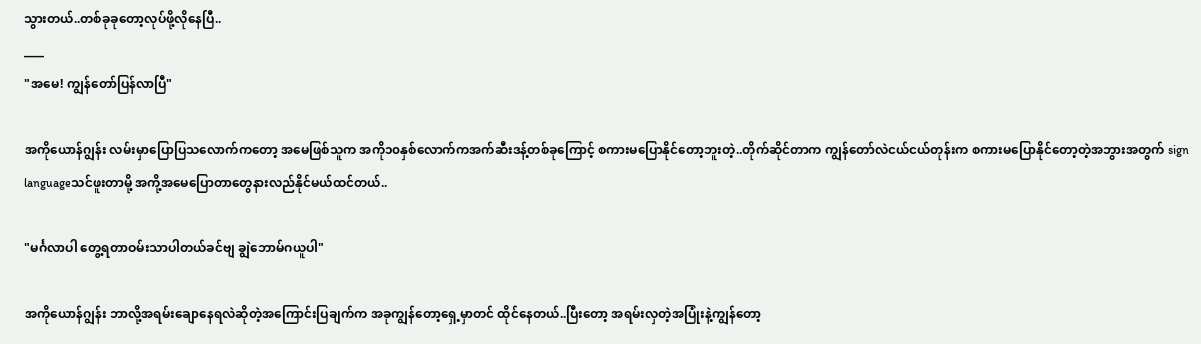သွားတယ်..တစ်ခုခုတော့လုပ်ဖို့လိုနေပြီ..
____
"အမေ! ကျွန်တော်ပြန်လာပြီ"

အကိုယောန်ဂျွန်း လမ်းမှာပြောပြသလောက်ကတော့ အမေဖြစ်သူက အကို၁၀နှစ်လောက်ကအက်ဆီးဒန့်တစ်ခုကြောင့် စကားမပြောနိုင်တော့ဘူးတဲ့..တိုက်ဆိုင်တာက ကျွန်တော်လဲငယ်ငယ်တုန်းက စကားမပြောနိုင်တော့တဲ့အဘွားအတွက် sign languageသင်ဖူးတာမို့ အကို့အမေပြောတာတွေနားလည်နိုင်မယ်ထင်တယ်..

"မင်္ဂလာပါ တွေ့ရတာဝမ်းသာပါတယ်ခင်ဗျ ချွဲဘောမ်ဂယူပါ"

အကိုယောန်ဂျွန်း ဘာလို့အရမ်းချောနေရလဲဆိုတဲ့အကြောင်းပြချက်က အခုကျွန်တော့ရှေ့မှာတင် ထိုင်နေတယ်..ပြီးတော့ အရမ်းလှတဲ့အပြုံးနဲ့ကျွန်တော့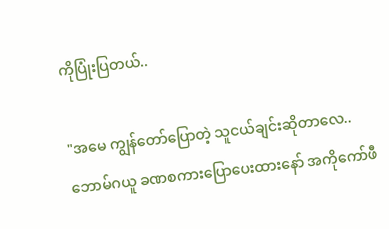ကိုပြုံးပြတယ်..

"အမေ ကျွန်တော်ပြောတဲ့ သူငယ်ချင်းဆိုတာလေ..
ဘောမ်ဂယူ ခဏစကားပြောပေးထားနော် အကိုကော်ဖီ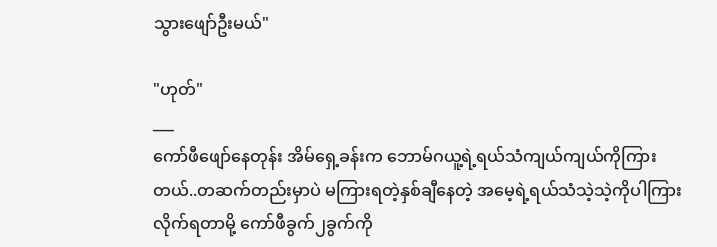သွားဖျော်ဦးမယ်"

"ဟုတ်"
___
ကော်ဖီဖျော်နေတုန်း အိမ်ရှေ့ခန်းက ဘောမ်ဂယူ့ရဲ့ရယ်သံကျယ်ကျယ်ကိုကြားတယ်..တဆက်တည်းမှာပဲ မကြားရတဲ့နှစ်ချီနေတဲ့ အမေ့ရဲ့ရယ်သံသဲ့သဲ့ကိုပါကြားလိုက်ရတာမို့ ကော်ဖီခွက်၂ခွက်ကို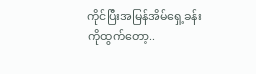ကိုင်ပြီးအမြန်အိမ်ရှေ့ခန်းကိုထွက်တော့..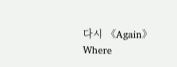다시 《Again》Where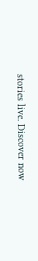stories live. Discover now